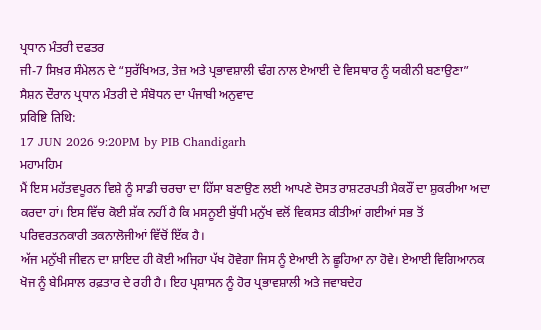ਪ੍ਰਧਾਨ ਮੰਤਰੀ ਦਫਤਰ
ਜੀ-7 ਸਿਖ਼ਰ ਸੰਮੇਲਨ ਦੇ “ਸੁਰੱਖਿਅਤ, ਤੇਜ਼ ਅਤੇ ਪ੍ਰਭਾਵਸ਼ਾਲੀ ਢੰਗ ਨਾਲ ਏਆਈ ਦੇ ਵਿਸਥਾਰ ਨੂੰ ਯਕੀਨੀ ਬਣਾਉਣਾ” ਸੈਸ਼ਨ ਦੌਰਾਨ ਪ੍ਰਧਾਨ ਮੰਤਰੀ ਦੇ ਸੰਬੋਧਨ ਦਾ ਪੰਜਾਬੀ ਅਨੁਵਾਦ
प्रविष्टि तिथि:
17 JUN 2026 9:20PM by PIB Chandigarh
ਮਹਾਮਹਿਮ
ਮੈਂ ਇਸ ਮਹੱਤਵਪੂਰਨ ਵਿਸ਼ੇ ਨੂੰ ਸਾਡੀ ਚਰਚਾ ਦਾ ਹਿੱਸਾ ਬਣਾਉਣ ਲਈ ਆਪਣੇ ਦੋਸਤ ਰਾਸ਼ਟਰਪਤੀ ਮੈਕਰੌਂ ਦਾ ਸ਼ੁਕਰੀਆ ਅਦਾ ਕਰਦਾ ਹਾਂ। ਇਸ ਵਿੱਚ ਕੋਈ ਸ਼ੱਕ ਨਹੀਂ ਹੈ ਕਿ ਮਸਨੂਈ ਬੁੱਧੀ ਮਨੁੱਖ ਵਲੋਂ ਵਿਕਸਤ ਕੀਤੀਆਂ ਗਈਆਂ ਸਭ ਤੋਂ ਪਰਿਵਰਤਨਕਾਰੀ ਤਕਨਾਲੋਜੀਆਂ ਵਿੱਚੋਂ ਇੱਕ ਹੈ।
ਅੱਜ ਮਨੁੱਖੀ ਜੀਵਨ ਦਾ ਸ਼ਾਇਦ ਹੀ ਕੋਈ ਅਜਿਹਾ ਪੱਖ ਹੋਵੇਗਾ ਜਿਸ ਨੂੰ ਏਆਈ ਨੇ ਛੂਹਿਆ ਨਾ ਹੋਵੇ। ਏਆਈ ਵਿਗਿਆਨਕ ਖੋਜ ਨੂੰ ਬੇਮਿਸਾਲ ਰਫ਼ਤਾਰ ਦੇ ਰਹੀ ਹੈ। ਇਹ ਪ੍ਰਸ਼ਾਸਨ ਨੂੰ ਹੋਰ ਪ੍ਰਭਾਵਸ਼ਾਲੀ ਅਤੇ ਜਵਾਬਦੇਹ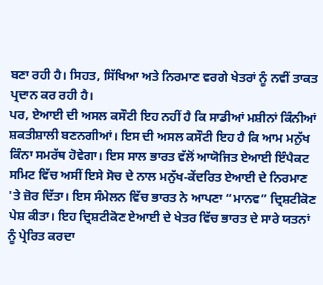ਬਣਾ ਰਹੀ ਹੈ। ਸਿਹਤ, ਸਿੱਖਿਆ ਅਤੇ ਨਿਰਮਾਣ ਵਰਗੇ ਖੇਤਰਾਂ ਨੂੰ ਨਵੀਂ ਤਾਕਤ ਪ੍ਰਦਾਨ ਕਰ ਰਹੀ ਹੈ।
ਪਰ, ਏਆਈ ਦੀ ਅਸਲ ਕਸੌਟੀ ਇਹ ਨਹੀਂ ਹੈ ਕਿ ਸਾਡੀਆਂ ਮਸ਼ੀਨਾਂ ਕਿੰਨੀਆਂ ਸ਼ਕਤੀਸ਼ਾਲੀ ਬਣਨਗੀਆਂ। ਇਸ ਦੀ ਅਸਲ ਕਸੌਟੀ ਇਹ ਹੈ ਕਿ ਆਮ ਮਨੁੱਖ ਕਿੰਨਾ ਸਮਰੱਥ ਹੋਵੇਗਾ। ਇਸ ਸਾਲ ਭਾਰਤ ਵੱਲੋਂ ਆਯੋਜਿਤ ਏਆਈ ਇੰਪੈਕਟ ਸਮਿਟ ਵਿੱਚ ਅਸੀਂ ਇਸੇ ਸੋਚ ਦੇ ਨਾਲ ਮਨੁੱਖ-ਕੇਂਦਰਿਤ ਏਆਈ ਦੇ ਨਿਰਮਾਣ 'ਤੇ ਜ਼ੋਰ ਦਿੱਤਾ। ਇਸ ਸੰਮੇਲਨ ਵਿੱਚ ਭਾਰਤ ਨੇ ਆਪਣਾ “ਮਾਨਵ” ਦ੍ਰਿਸ਼ਟੀਕੋਣ ਪੇਸ਼ ਕੀਤਾ। ਇਹ ਦ੍ਰਿਸ਼ਟੀਕੋਣ ਏਆਈ ਦੇ ਖੇਤਰ ਵਿੱਚ ਭਾਰਤ ਦੇ ਸਾਰੇ ਯਤਨਾਂ ਨੂੰ ਪ੍ਰੇਰਿਤ ਕਰਦਾ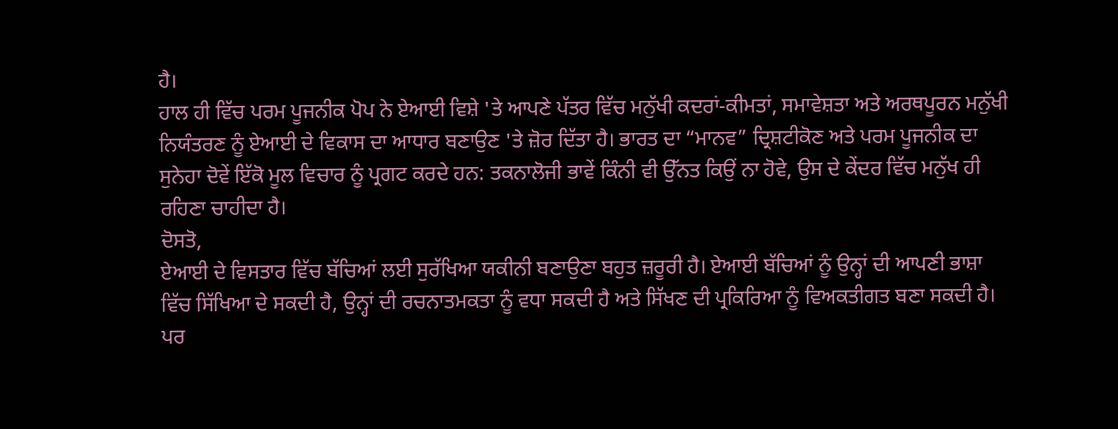ਹੈ।
ਹਾਲ ਹੀ ਵਿੱਚ ਪਰਮ ਪੂਜਨੀਕ ਪੋਪ ਨੇ ਏਆਈ ਵਿਸ਼ੇ 'ਤੇ ਆਪਣੇ ਪੱਤਰ ਵਿੱਚ ਮਨੁੱਖੀ ਕਦਰਾਂ-ਕੀਮਤਾਂ, ਸਮਾਵੇਸ਼ਤਾ ਅਤੇ ਅਰਥਪੂਰਨ ਮਨੁੱਖੀ ਨਿਯੰਤਰਣ ਨੂੰ ਏਆਈ ਦੇ ਵਿਕਾਸ ਦਾ ਆਧਾਰ ਬਣਾਉਣ 'ਤੇ ਜ਼ੋਰ ਦਿੱਤਾ ਹੈ। ਭਾਰਤ ਦਾ “ਮਾਨਵ” ਦ੍ਰਿਸ਼ਟੀਕੋਣ ਅਤੇ ਪਰਮ ਪੂਜਨੀਕ ਦਾ ਸੁਨੇਹਾ ਦੋਵੇਂ ਇੱਕੋ ਮੂਲ ਵਿਚਾਰ ਨੂੰ ਪ੍ਰਗਟ ਕਰਦੇ ਹਨ: ਤਕਨਾਲੋਜੀ ਭਾਵੇਂ ਕਿੰਨੀ ਵੀ ਉੱਨਤ ਕਿਉਂ ਨਾ ਹੋਵੇ, ਉਸ ਦੇ ਕੇਂਦਰ ਵਿੱਚ ਮਨੁੱਖ ਹੀ ਰਹਿਣਾ ਚਾਹੀਦਾ ਹੈ।
ਦੋਸਤੋ,
ਏਆਈ ਦੇ ਵਿਸਤਾਰ ਵਿੱਚ ਬੱਚਿਆਂ ਲਈ ਸੁਰੱਖਿਆ ਯਕੀਨੀ ਬਣਾਉਣਾ ਬਹੁਤ ਜ਼ਰੂਰੀ ਹੈ। ਏਆਈ ਬੱਚਿਆਂ ਨੂੰ ਉਨ੍ਹਾਂ ਦੀ ਆਪਣੀ ਭਾਸ਼ਾ ਵਿੱਚ ਸਿੱਖਿਆ ਦੇ ਸਕਦੀ ਹੈ, ਉਨ੍ਹਾਂ ਦੀ ਰਚਨਾਤਮਕਤਾ ਨੂੰ ਵਧਾ ਸਕਦੀ ਹੈ ਅਤੇ ਸਿੱਖਣ ਦੀ ਪ੍ਰਕਿਰਿਆ ਨੂੰ ਵਿਅਕਤੀਗਤ ਬਣਾ ਸਕਦੀ ਹੈ। ਪਰ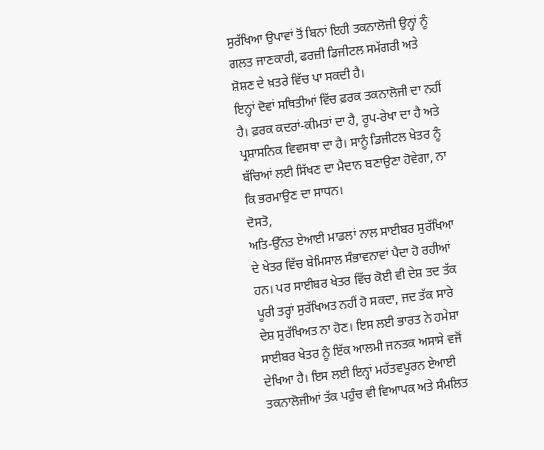ਸੁਰੱਖਿਆ ਉਪਾਵਾਂ ਤੋਂ ਬਿਨਾਂ ਇਹੀ ਤਕਨਾਲੋਜੀ ਉਨ੍ਹਾਂ ਨੂੰ ਗਲਤ ਜਾਣਕਾਰੀ, ਫਰਜ਼ੀ ਡਿਜੀਟਲ ਸਮੱਗਰੀ ਅਤੇ ਸ਼ੋਸ਼ਣ ਦੇ ਖ਼ਤਰੇ ਵਿੱਚ ਪਾ ਸਕਦੀ ਹੈ।
ਇਨ੍ਹਾਂ ਦੋਵਾਂ ਸਥਿਤੀਆਂ ਵਿੱਚ ਫ਼ਰਕ ਤਕਨਾਲੋਜੀ ਦਾ ਨਹੀਂ ਹੈ। ਫ਼ਰਕ ਕਦਰਾਂ-ਕੀਮਤਾਂ ਦਾ ਹੈ, ਰੂਪ-ਰੇਖਾ ਦਾ ਹੈ ਅਤੇ ਪ੍ਰਸ਼ਾਸਨਿਕ ਵਿਵਸਥਾ ਦਾ ਹੈ। ਸਾਨੂੰ ਡਿਜੀਟਲ ਖੇਤਰ ਨੂੰ ਬੱਚਿਆਂ ਲਈ ਸਿੱਖਣ ਦਾ ਮੈਦਾਨ ਬਣਾਉਣਾ ਹੋਵੇਗਾ, ਨਾ ਕਿ ਭਰਮਾਉਣ ਦਾ ਸਾਧਨ।
ਦੋਸਤੋ,
ਅਤਿ-ਉੱਨਤ ਏਆਈ ਮਾਡਲਾਂ ਨਾਲ ਸਾਈਬਰ ਸੁਰੱਖਿਆ ਦੇ ਖੇਤਰ ਵਿੱਚ ਬੇਮਿਸਾਲ ਸੰਭਾਵਨਾਵਾਂ ਪੈਦਾ ਹੋ ਰਹੀਆਂ ਹਨ। ਪਰ ਸਾਈਬਰ ਖੇਤਰ ਵਿੱਚ ਕੋਈ ਵੀ ਦੇਸ਼ ਤਦ ਤੱਕ ਪੂਰੀ ਤਰ੍ਹਾਂ ਸੁਰੱਖਿਅਤ ਨਹੀਂ ਹੋ ਸਕਦਾ, ਜਦ ਤੱਕ ਸਾਰੇ ਦੇਸ਼ ਸੁਰੱਖਿਅਤ ਨਾ ਹੋਣ। ਇਸ ਲਈ ਭਾਰਤ ਨੇ ਹਮੇਸ਼ਾ ਸਾਈਬਰ ਖੇਤਰ ਨੂੰ ਇੱਕ ਆਲਮੀ ਜਨਤਕ ਅਸਾਸੇ ਵਜੋਂ ਦੇਖਿਆ ਹੈ। ਇਸ ਲਈ ਇਨ੍ਹਾਂ ਮਹੱਤਵਪੂਰਨ ਏਆਈ ਤਕਨਾਲੋਜੀਆਂ ਤੱਕ ਪਹੁੰਚ ਵੀ ਵਿਆਪਕ ਅਤੇ ਸੰਮਲਿਤ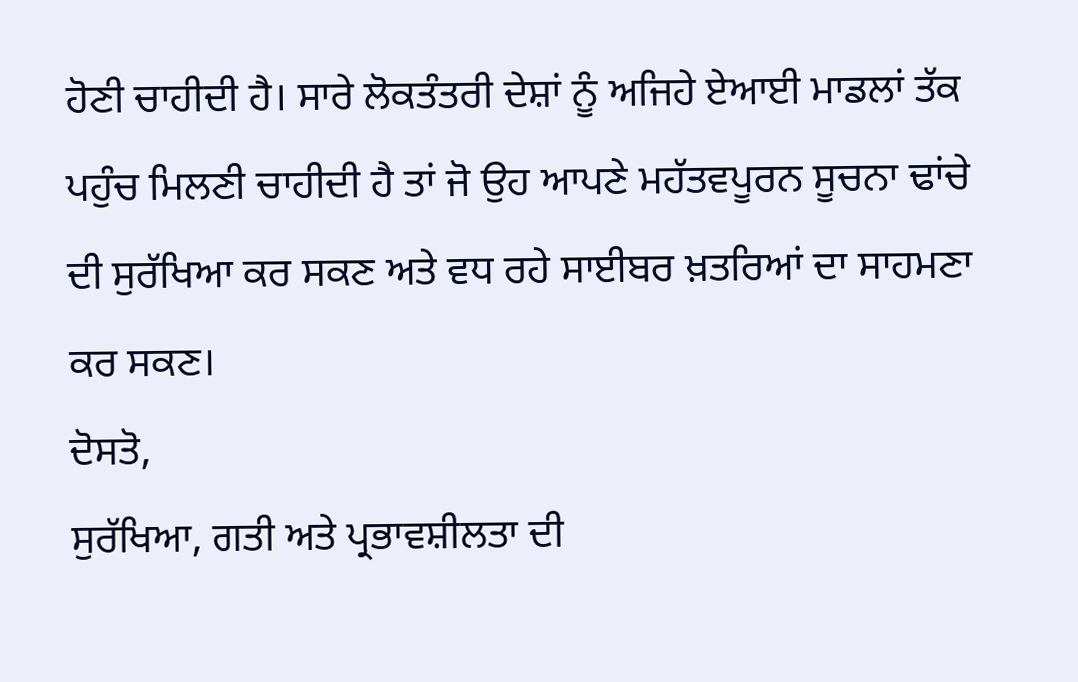ਹੋਣੀ ਚਾਹੀਦੀ ਹੈ। ਸਾਰੇ ਲੋਕਤੰਤਰੀ ਦੇਸ਼ਾਂ ਨੂੰ ਅਜਿਹੇ ਏਆਈ ਮਾਡਲਾਂ ਤੱਕ ਪਹੁੰਚ ਮਿਲਣੀ ਚਾਹੀਦੀ ਹੈ ਤਾਂ ਜੋ ਉਹ ਆਪਣੇ ਮਹੱਤਵਪੂਰਨ ਸੂਚਨਾ ਢਾਂਚੇ ਦੀ ਸੁਰੱਖਿਆ ਕਰ ਸਕਣ ਅਤੇ ਵਧ ਰਹੇ ਸਾਈਬਰ ਖ਼ਤਰਿਆਂ ਦਾ ਸਾਹਮਣਾ ਕਰ ਸਕਣ।
ਦੋਸਤੋ,
ਸੁਰੱਖਿਆ, ਗਤੀ ਅਤੇ ਪ੍ਰਭਾਵਸ਼ੀਲਤਾ ਦੀ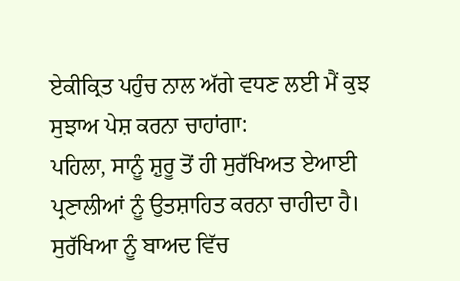ਏਕੀਕ੍ਰਿਤ ਪਹੁੰਚ ਨਾਲ ਅੱਗੇ ਵਧਣ ਲਈ ਮੈਂ ਕੁਝ ਸੁਝਾਅ ਪੇਸ਼ ਕਰਨਾ ਚਾਹਾਂਗਾ:
ਪਹਿਲਾ, ਸਾਨੂੰ ਸ਼ੁਰੂ ਤੋਂ ਹੀ ਸੁਰੱਖਿਅਤ ਏਆਈ ਪ੍ਰਣਾਲੀਆਂ ਨੂੰ ਉਤਸ਼ਾਹਿਤ ਕਰਨਾ ਚਾਹੀਦਾ ਹੈ। ਸੁਰੱਖਿਆ ਨੂੰ ਬਾਅਦ ਵਿੱਚ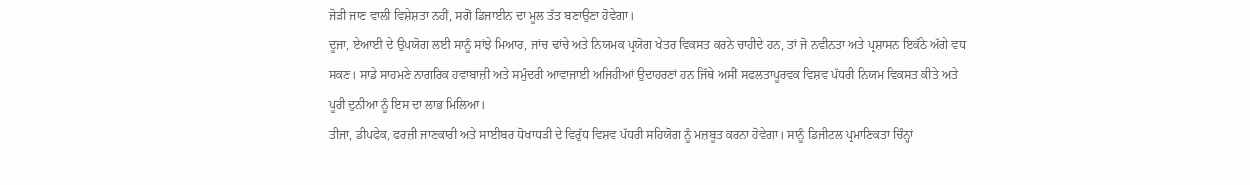ਜੋੜੀ ਜਾਣ ਵਾਲੀ ਵਿਸ਼ੇਸ਼ਤਾ ਨਹੀਂ, ਸਗੋਂ ਡਿਜਾਈਨ ਦਾ ਮੂਲ ਤੱਤ ਬਣਾਉਣਾ ਹੋਵੇਗਾ।
ਦੂਜਾ, ਏਆਈ ਦੇ ਉਪਯੋਗ ਲਈ ਸਾਨੂੰ ਸਾਂਝੇ ਮਿਆਰ, ਜਾਂਚ ਢਾਂਚੇ ਅਤੇ ਨਿਯਮਕ ਪ੍ਰਯੋਗ ਖੇਤਰ ਵਿਕਸਤ ਕਰਨੇ ਚਾਹੀਦੇ ਹਨ, ਤਾਂ ਜੋ ਨਵੀਨਤਾ ਅਤੇ ਪ੍ਰਸ਼ਾਸਨ ਇਕੱਠੇ ਅੱਗੇ ਵਧ ਸਕਣ। ਸਾਡੇ ਸਾਹਮਣੇ ਨਾਗਰਿਕ ਹਵਾਬਾਜ਼ੀ ਅਤੇ ਸਮੁੰਦਰੀ ਆਵਾਜਾਈ ਅਜਿਹੀਆਂ ਉਦਾਹਰਣਾਂ ਹਨ ਜਿੱਥੇ ਅਸੀਂ ਸਫਲਤਾਪੂਰਵਕ ਵਿਸ਼ਵ ਪੱਧਰੀ ਨਿਯਮ ਵਿਕਸਤ ਕੀਤੇ ਅਤੇ ਪੂਰੀ ਦੁਨੀਆ ਨੂੰ ਇਸ ਦਾ ਲਾਭ ਮਿਲਿਆ।
ਤੀਜਾ, ਡੀਪਫੇਕ, ਫਰਜ਼ੀ ਜਾਣਕਾਰੀ ਅਤੇ ਸਾਈਬਰ ਧੋਖਾਧੜੀ ਦੇ ਵਿਰੁੱਧ ਵਿਸ਼ਵ ਪੱਧਰੀ ਸਹਿਯੋਗ ਨੂੰ ਮਜ਼ਬੂਤ ਕਰਨਾ ਹੋਵੇਗਾ। ਸਾਨੂੰ ਡਿਜੀਟਲ ਪ੍ਰਮਾਣਿਕਤਾ ਚਿੰਨ੍ਹਾਂ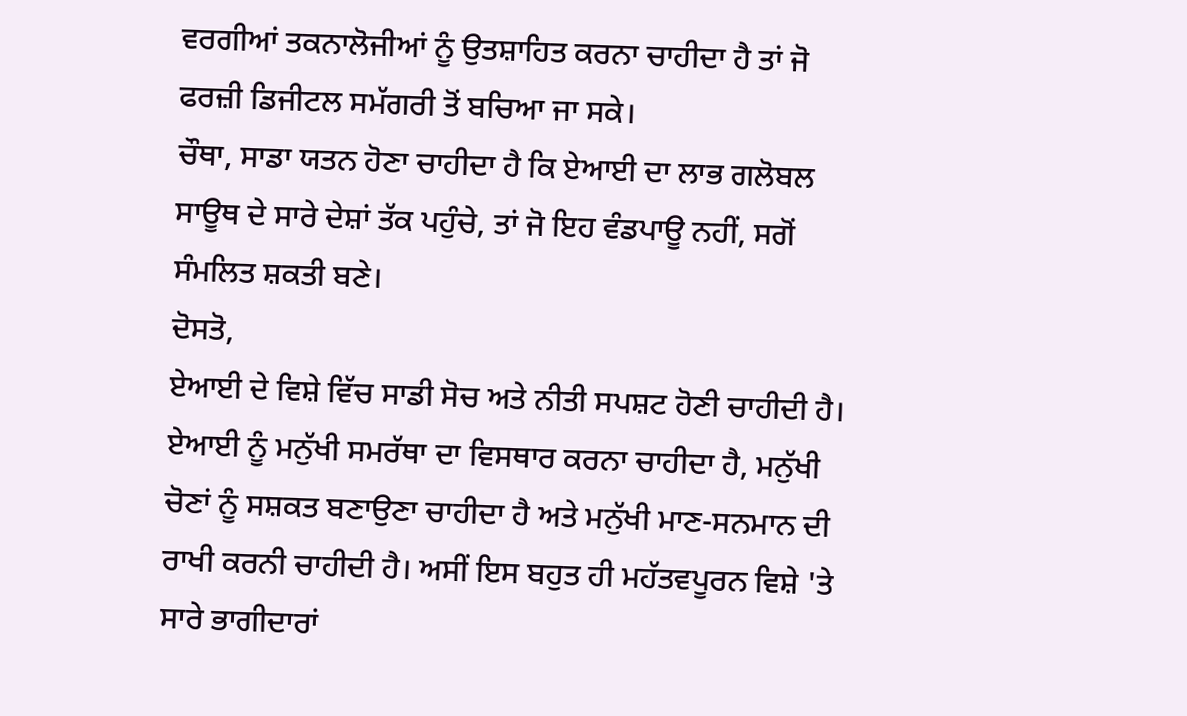ਵਰਗੀਆਂ ਤਕਨਾਲੋਜੀਆਂ ਨੂੰ ਉਤਸ਼ਾਹਿਤ ਕਰਨਾ ਚਾਹੀਦਾ ਹੈ ਤਾਂ ਜੋ ਫਰਜ਼ੀ ਡਿਜੀਟਲ ਸਮੱਗਰੀ ਤੋਂ ਬਚਿਆ ਜਾ ਸਕੇ।
ਚੌਥਾ, ਸਾਡਾ ਯਤਨ ਹੋਣਾ ਚਾਹੀਦਾ ਹੈ ਕਿ ਏਆਈ ਦਾ ਲਾਭ ਗਲੋਬਲ ਸਾਊਥ ਦੇ ਸਾਰੇ ਦੇਸ਼ਾਂ ਤੱਕ ਪਹੁੰਚੇ, ਤਾਂ ਜੋ ਇਹ ਵੰਡਪਾਊ ਨਹੀਂ, ਸਗੋਂ ਸੰਮਲਿਤ ਸ਼ਕਤੀ ਬਣੇ।
ਦੋਸਤੋ,
ਏਆਈ ਦੇ ਵਿਸ਼ੇ ਵਿੱਚ ਸਾਡੀ ਸੋਚ ਅਤੇ ਨੀਤੀ ਸਪਸ਼ਟ ਹੋਣੀ ਚਾਹੀਦੀ ਹੈ। ਏਆਈ ਨੂੰ ਮਨੁੱਖੀ ਸਮਰੱਥਾ ਦਾ ਵਿਸਥਾਰ ਕਰਨਾ ਚਾਹੀਦਾ ਹੈ, ਮਨੁੱਖੀ ਚੋਣਾਂ ਨੂੰ ਸਸ਼ਕਤ ਬਣਾਉਣਾ ਚਾਹੀਦਾ ਹੈ ਅਤੇ ਮਨੁੱਖੀ ਮਾਣ-ਸਨਮਾਨ ਦੀ ਰਾਖੀ ਕਰਨੀ ਚਾਹੀਦੀ ਹੈ। ਅਸੀਂ ਇਸ ਬਹੁਤ ਹੀ ਮਹੱਤਵਪੂਰਨ ਵਿਸ਼ੇ 'ਤੇ ਸਾਰੇ ਭਾਗੀਦਾਰਾਂ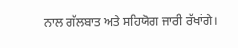ਨਾਲ ਗੱਲਬਾਤ ਅਤੇ ਸਹਿਯੋਗ ਜਾਰੀ ਰੱਖਾਂਗੇ।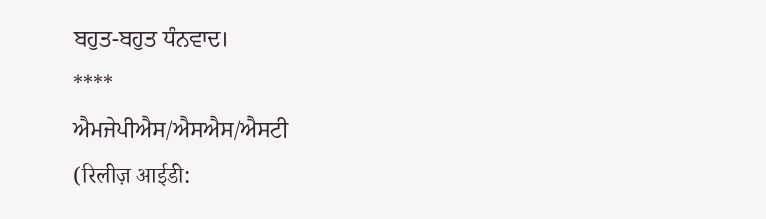ਬਹੁਤ-ਬਹੁਤ ਧੰਨਵਾਦ।
****
ਐਮਜੇਪੀਐਸ/ਐਸਐਸ/ਐਸਟੀ
(रिलीज़ आईडी: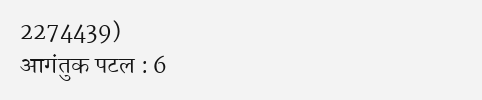2274439)
आगंतुक पटल : 6